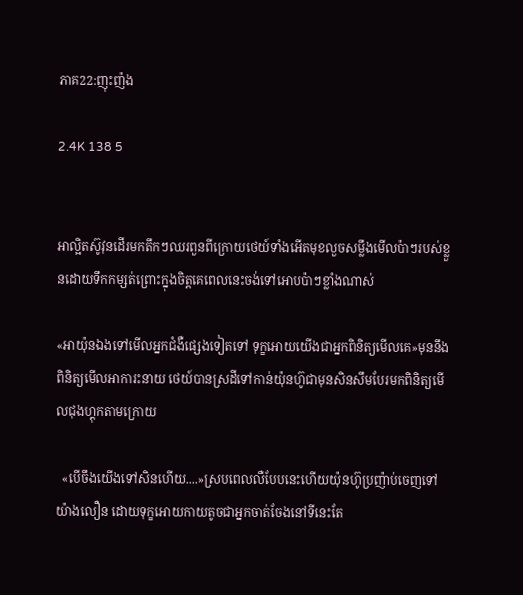ភាគ22:ញុះញ៉ង

2.4K 138 5


អាល្អិតស៊ូវុនដើរមកតឹកៗឈរពួនពីក្រោយថេយ៍ទាំងអើតមុខលួចសម្លឹងមើលប៉ាៗរបស់ខ្លួនដោយទឹកកម្សត់ព្រោះក្នុងចិត្តគេពេលនេះចង់ទៅអោបប៉ាៗខ្លាំងណាស់

«អាយ៉ុនឯងទៅមើលអ្នកជំងឺផ្សេងទៀតទៅ ទុក្ខអោយយើងជាអ្នកពិនិត្យមើលគេ»មុននឹងពិនិត្យមើលអាការះនាយ ថេយ៍បានស្រដីទៅកាន់យ៉ុនហ៊ូជាមុនសិនសឹមបែរមកពិនិត្យមើលជុងហ្គុកតាមក្រោយ

  «បើចឹងយើងទៅសិនហើយ....»ស្របពេលលឺបែបនេះហើយយ៉ុនហ៊ូប្រញ៉ាប់ចេញទៅយ៉ាងលឿន ដោយទុក្ខអោយកាយតូចជាអ្នកចាត់ចែងនៅទីនេះតែ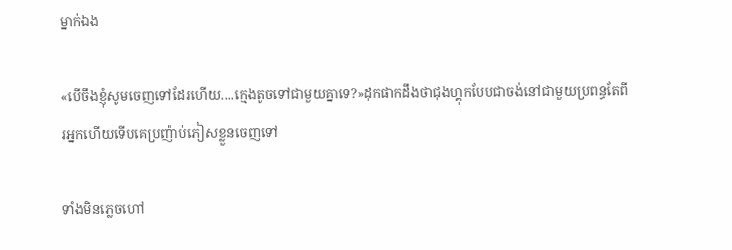ម្នាក់ឯង

«បើចឹងខ្ញ៉ំសូមចេញទៅដែរហើយ....ក្មេងតូចទៅជាមួយគ្នាទេ?»ដុកផាកដឹងថាជុងហ្គុកបែបជាចង់នៅជាមួយប្រពន្ធតែពីរអ្នកហើយទើបគេប្រញ៉ាប់ភៀសខ្លួនចេញទៅ

ទាំងមិនភ្លេចហៅ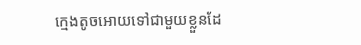ក្មេងតូចអោយទៅជាមួយខ្លួនដែ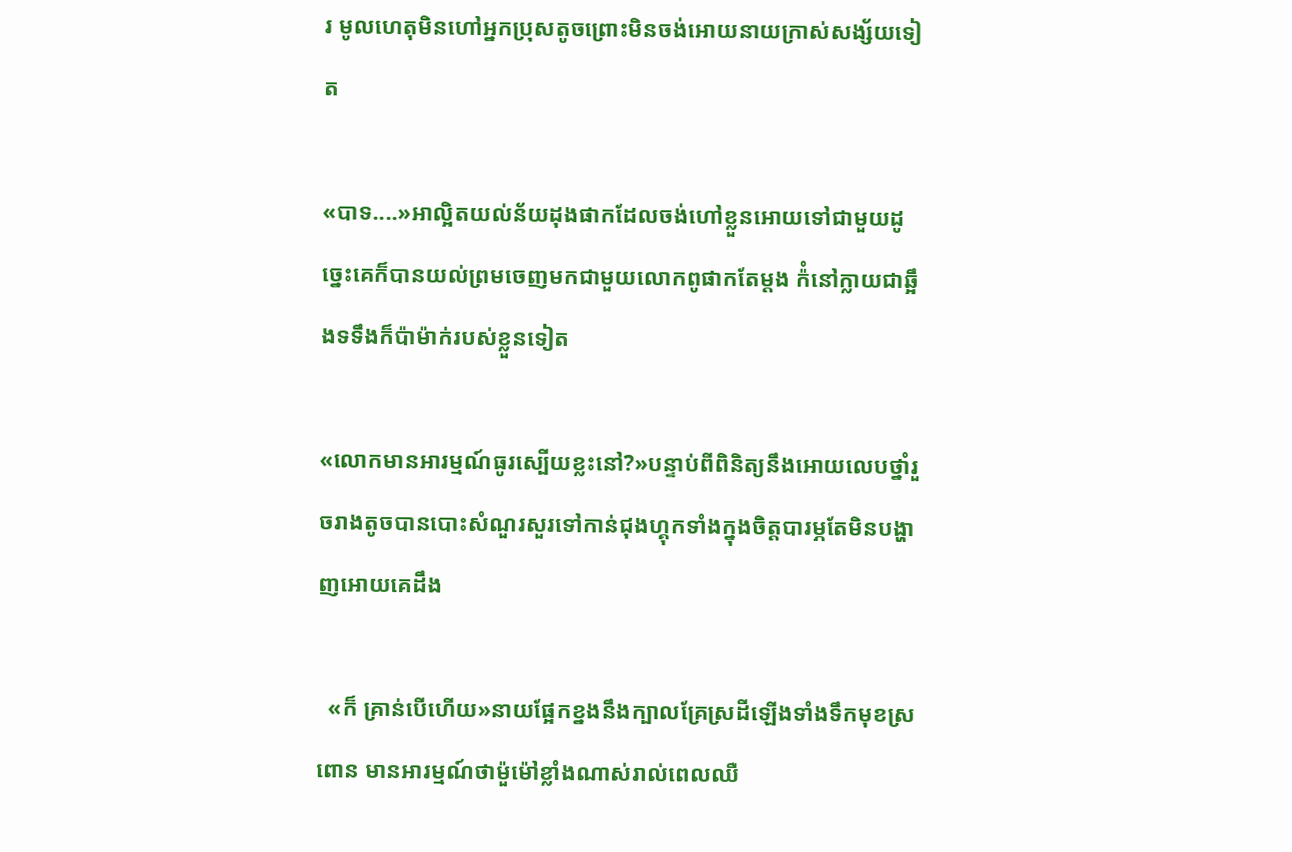រ មូលហេតុមិនហៅអ្នកប្រុសតូចព្រោះមិនចង់អោយនាយក្រាស់សង្ស័យទៀត

«បាទ....»អាល្អិតយល់ន័យដុងផាកដែលចង់ហៅខ្លួនអោយទៅជាមួយដូច្នេះគេក៏បានយល់ព្រមចេញមកជាមួយលោកពូផាកតែម្តង ក៉ំនៅក្លាយជាឆ្អឹងទទឹងក៏ប៉ាម៉ាក់របស់ខ្លួនទៀត

«លោកមានអារម្មណ៍ធូរស្បើយខ្លះនៅ?»បន្ទាប់ពីពិនិត្យនឹងអោយលេបថ្នាំរួចរាងតូចបានបោះសំណួរសួរទៅកាន់ជុងហ្គុកទាំងក្នុងចិត្តបារម្ភតែមិនបង្ហាញអោយគេដឹង

  «ក៏ គ្រាន់បើហើយ»នាយផ្អែកខ្នងនឹងក្បាលគ្រែស្រដីឡើងទាំងទឹកមុខស្រពោន មានអារម្មណ៍ថាម៉ួម៉ៅខ្លាំងណាស់រាល់ពេលឈឺ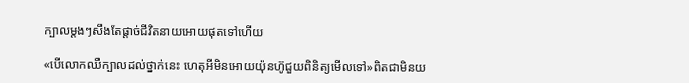ក្បាលម្តងៗសឹងតែផ្តាច់ជីវិតនាយអោយផុតទៅហើយ

«បើលោកឈឺក្បាលដល់ថ្នាក់នេះ ហេតុអីមិនអោយយ៉ុនហ៊ូជួយពិនិត្យមើលទៅ»ពិតជាមិនយ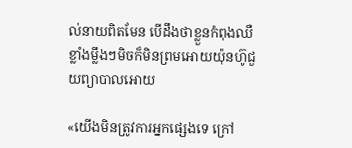ល់នាយពិតមែន បើដឹងថាខ្លួនកំពុងឈឺខ្លាំងម្លឹងៗមិចក៏មិនព្រមអោយយ៉ុនហ៊ូជួយព្យាបាលអោយ

«យើងមិនត្រូវការអ្នកផ្សេងទេ ក្រៅ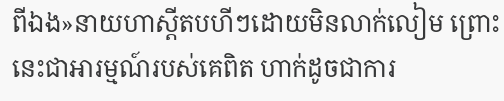ពីឯង»នាយហាស្តីតបហីៗដោយមិនលាក់លៀម ព្រោះនេះជាអារម្មណ៍របស់គេពិត ហាក់ដូចជាការ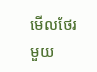មើលថែរមួយ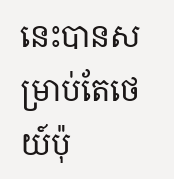នេះបានសម្រាប់តែថេយ៍ប៉ុ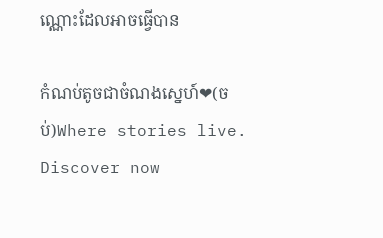ណ្ណោះដែលអាចធ្វើបាន

កំណប់តូចជាចំណងស្នេហ៍❤(ចប់)Where stories live. Discover now